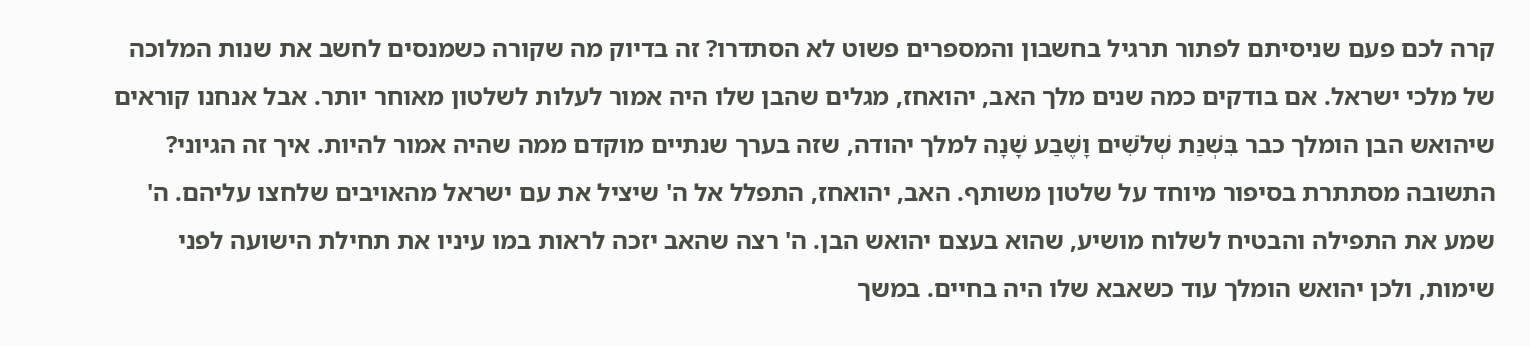קרה לכם פעם שניסיתם לפתור תרגיל בחשבון והמספרים פשוט לא הסתדרו? זה בדיוק מה שקורה כשמנסים לחשב את שנות המלוכה של מלכי ישראל. אם בודקים כמה שנים מלך האב, יהואחז, מגלים שהבן שלו היה אמור לעלות לשלטון מאוחר יותר. אבל אנחנו קוראים שיהואש הבן הומלך כבר בִּשְׁנַת שְׁלֹשִׁים וָשֶׁבַע שָׁנָה למלך יהודה, שזה בערך שנתיים מוקדם ממה שהיה אמור להיות. איך זה הגיוני?
התשובה מסתתרת בסיפור מיוחד על שלטון משותף. האב, יהואחז, התפלל אל ה' שיציל את עם ישראל מהאויבים שלחצו עליהם. ה' שמע את התפילה והבטיח לשלוח מושיע, שהוא בעצם יהואש הבן. ה' רצה שהאב יזכה לראות במו עיניו את תחילת הישועה לפני שימות, ולכן יהואש הומלך עוד כשאבא שלו היה בחיים. במשך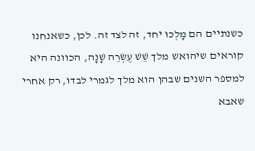כשנתיים הם מָלְכוּ יחד, זה לצד זה. לכן, כשאנחנו קוראים שיהואש מלך שֵׁשׁ עֶשְׂרֵה שָׁנָה, הכוונה היא למספר השנים שבהן הוא מלך לגמרי לבדו, רק אחרי שאבא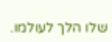שלו הלך לעולמו.